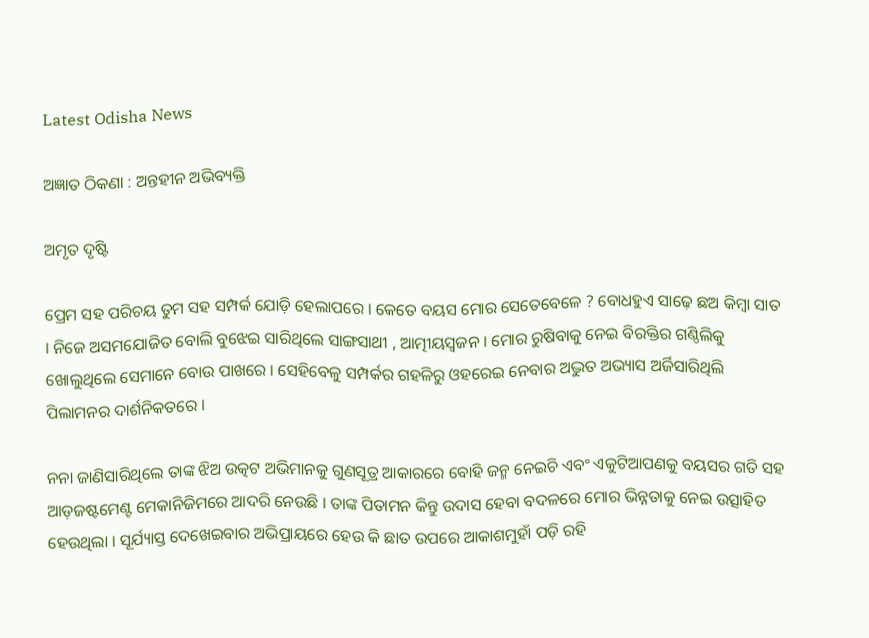Latest Odisha News

ଅଜ୍ଞାତ ଠିକଣା : ଅନ୍ତହୀନ ଅଭିବ୍ୟକ୍ତି

ଅମୃତ ଦୃଷ୍ଟି

ପ୍ରେମ ସହ ପରିଚୟ ତୁମ ସହ ସମ୍ପର୍କ ଯୋଡ଼ି ହେଲାପରେ । କେତେ ବୟସ ମୋର ସେତେବେଳେ ? ବୋଧହୁଏ ସାଢ଼େ ଛଅ କିମ୍ବା ସାତ । ନିଜେ ଅସମଯୋଜିତ ବୋଲି ବୁଝେଇ ସାରିଥିଲେ ସାଙ୍ଗସାଥୀ , ଆତ୍ମୀୟସ୍ଵଜନ । ମୋର ରୁଷିବାକୁ ନେଇ ବିରକ୍ତିର ଗଣ୍ଠିଲିକୁ ଖୋଲୁଥିଲେ ସେମାନେ ବୋଉ ପାଖରେ । ସେହିବେଳୁ ସମ୍ପର୍କର ଗହଳିରୁ ଓହରେଇ ନେବାର ଅଦ୍ଭୁତ ଅଭ୍ୟାସ ଅର୍ଜିସାରିଥିଲି ପିଲାମନର ଦାର୍ଶନିକତରେ ।

ନନା ଜାଣିସାରିଥିଲେ ତାଙ୍କ ଝିଅ ଉତ୍କଟ ଅଭିମାନକୁ ଗୁଣସୂତ୍ର ଆକାରରେ ବୋହି ଜନ୍ମ ନେଇଚି ଏବଂ ଏକୁଟିଆପଣକୁ ବୟସର ଗତି ସହ ଆଡ଼ଜଷ୍ଟମେଣ୍ଟ ମେକାନିଜିମରେ ଆଦରି ନେଉଛି । ତାଙ୍କ ପିତାମନ କିନ୍ତୁ ଉଦାସ ହେବା ବଦଳରେ ମୋର ଭିନ୍ନତାକୁ ନେଇ ଉତ୍ସାହିତ ହେଉଥିଲା । ସୂର୍ଯ୍ୟାସ୍ତ ଦେଖେଇବାର ଅଭିପ୍ରାୟରେ ହେଉ କି ଛାତ ଉପରେ ଆକାଶମୁହାଁ ପଡ଼ି ରହି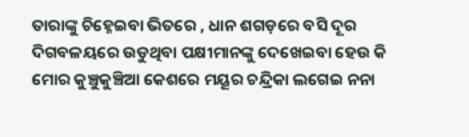ତାରାଙ୍କୁ ଚିହ୍ନେଇବା ଭିତରେ , ଧାନ ଶଗଡ଼ରେ ବସି ଦୂର ଦିଗବଳୟରେ ଉଡୁଥିବା ପକ୍ଷୀମାନଙ୍କୁ ଦେଖେଇବା ହେଉ କି ମୋର କୁଞ୍ଚୁକୁଞ୍ଚିଆ କେଶରେ ମୟୂର ଚନ୍ଦ୍ରିକା ଲଗେଇ ନନା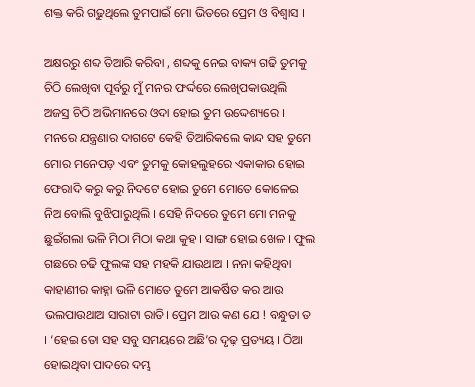ଶକ୍ତ କରି ଗଢୁଥିଲେ ତୁମପାଇଁ ମୋ ଭିତରେ ପ୍ରେମ ଓ ବିଶ୍ୱାସ ।

ଅକ୍ଷରରୁ ଶବ୍ଦ ତିଆରି କରିବା , ଶବ୍ଦକୁ ନେଇ ବାକ୍ୟ ଗଢି ତୁମକୁ ଚିଠି ଲେଖିବା ପୂର୍ବରୁ ମୁଁ ମନର ଫର୍ଦ୍ଦରେ ଲେଖିପକାଉଥିଲି ଅଜସ୍ର ଚିଠି ଅଭିମାନରେ ଓଦା ହୋଇ ତୁମ ଉଦ୍ଦେଶ୍ୟରେ । ମନରେ ଯନ୍ତ୍ରଣାର ଦାଗଟେ କେହି ତିଆରିକଲେ କାନ୍ଦ ସହ ତୁମେ ମୋର ମନେପଡ଼ ଏବଂ ତୁମକୁ କୋହଲୁହରେ ଏକାକାର ହୋଇ ଫେରାଦି କରୁ କରୁ ନିଦଟେ ହୋଇ ତୁମେ ମୋତେ କୋଳେଇ ନିଅ ବୋଲି ବୁଝିପାରୁଥିଲି । ସେହି ନିଦରେ ତୁମେ ମୋ ମନକୁ ଛୁଇଁଗଲା ଭଳି ମିଠା ମିଠା କଥା କୁହ । ସାଙ୍ଗ ହୋଇ ଖେଳ । ଫୁଲ ଗଛରେ ଚଢି ଫୁଲଙ୍କ ସହ ମହକି ଯାଉଥାଅ । ନନା କହିଥିବା କାହାଣୀର କାହ୍ନା ଭଳି ମୋତେ ତୁମେ ଆକର୍ଷିତ କର ଆଉ ଭଲପାଉଥାଅ ସାରାଟା ରାତି। ପ୍ରେମ ଆଉ କଣ ଯେ ! ବନ୍ଧୁତା ତ । ‘ହେଇ ତୋ ସହ ସବୁ ସମୟରେ ଅଛି’ର ଦୃଢ଼ ପ୍ରତ୍ୟୟ । ଠିଆ ହୋଇଥିବା ପାଦରେ ଦମ୍ଭ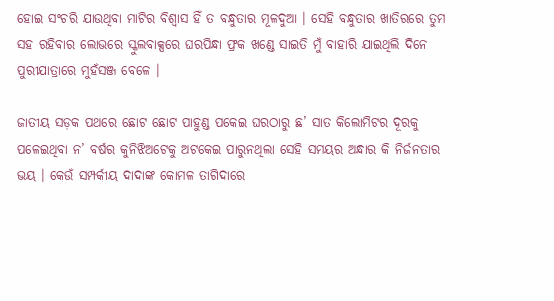ହୋଇ ସଂଚରି ଯାଉଥିବା ମାଟିର ବିଶ୍ୱାସ ହିଁ ତ ବନ୍ଧୁତାର ମୂଳଦୁଆ । ସେହି ବନ୍ଧୁତାର ଖାତିରରେ ତୁମ ସହ ରହିବାର ଲୋଭରେ ସ୍କୁଲବାକ୍ସରେ ଘରପିନ୍ଧା ଫ୍ରକ ଖଣ୍ଡେ ସାଇତି ମୁଁ ବାହାରି ଯାଇଥିଲି ଦିନେ ପୁରୀଯାତ୍ରାରେ ମୁହଁସଞ୍ଜ ବେଳେ ।

ଜାତୀୟ ସଡ଼କ ପଥରେ ଛୋଟ ଛୋଟ ପାହୁଣ୍ଡ ପକେଇ ଘରଠାରୁ ଛ’ ସାତ କିଲୋମିଟର ଦୂରକୁ ପଳେଇଥିବା ନ’ ବର୍ଷର କୁନିଝିଅଟେକୁ ଅଟକେଇ ପାରୁନଥିଲା ସେହି ସମୟର ଅନ୍ଧାର କି ନିର୍ଜନତାର ଭୟ । କେଉଁ ସମ୍ପର୍କୀୟ ଦାଦାଙ୍କ କୋମଳ ତାଗିଦାରେ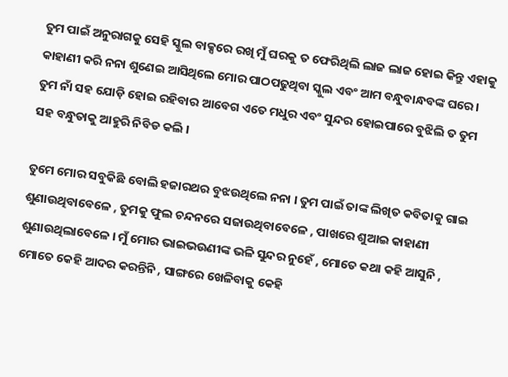ତୁମ ପାଇଁ ଅନୁରାଗକୁ ସେହି ସ୍କୁଲ ବାକ୍ସରେ ରଖି ମୁଁ ଘରକୁ ତ ଫେରିଥିଲି ଲାଜ ଲାଜ ହୋଇ କିନ୍ତୁ ଏହାକୁ କାହାଣୀ କରି ନନା ଶୁଣେଇ ଆସିଥିଲେ ମୋର ପାଠପଢୁଥିବା ସ୍କୁଲ ଏବଂ ଆମ ବନ୍ଧୁବାନ୍ଧବଙ୍କ ଘରେ । ତୁମ ନାଁ ସହ ଯୋଡ଼ି ହୋଇ ରହିବାର ଆବେଗ ଏତେ ମଧୁର ଏବଂ ସୁନ୍ଦର ହୋଇପାରେ ବୁଝିଲି ତ ତୁମ ସହ ବନ୍ଧୁତାକୁ ଆହୁରି ନିବିଡ କଲି ।

ତୁମେ ମୋର ସବୁକିଛି ବୋଲି ହଜାରଥର ବୁଝଉଥିଲେ ନନା । ତୁମ ପାଇଁ ତାଙ୍କ ଲିଖିତ କବିତାକୁ ଗାଇ ଶୁଣାଉଥିବାବେଳେ , ତୁମକୁ ଫୁଲ ଚନ୍ଦନରେ ସଜାଉଥିବାବେଳେ , ପାଖରେ ଶୁଆଇ କାହାଣୀ ଶୁଣାଉଥିଲାବେଳେ । ମୁଁ ମୋର ଭାଇଭଉଣୀଙ୍କ ଭଳି ସୁନ୍ଦର ନୁହେଁ , ମୋତେ କଥା କହି ଆସୁନି , ମୋତେ କେହି ଆଦର କରନ୍ତିନି , ସାଙ୍ଗରେ ଖେଳିବାକୁ କେହି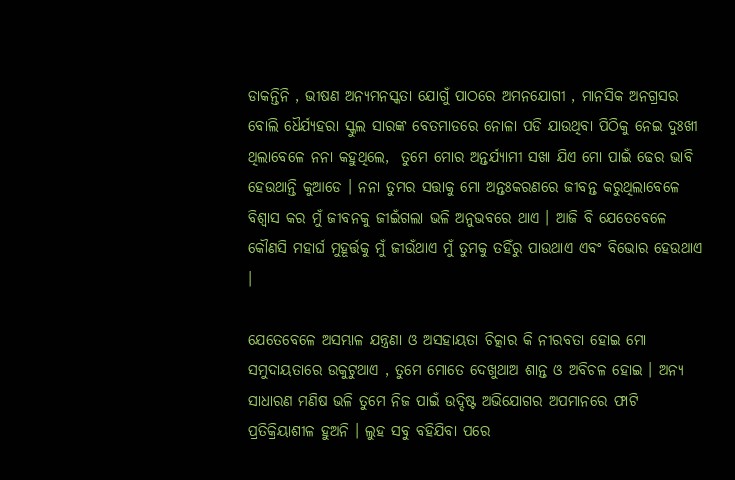ଡାକନ୍ତିନି , ଭୀଷଣ ଅନ୍ୟମନସ୍କତା ଯୋଗୁଁ ପାଠରେ ଅମନଯୋଗୀ , ମାନସିକ ଅନଗ୍ରସର ବୋଲି ଧୈର୍ଯ୍ୟହରା ସ୍କୁଲ ସାରଙ୍କ ବେତମାଡରେ ନୋଳା ପଡି ଯାଉଥିବା ପିଠିକୁ ନେଇ ଦୁଃଖୀ ଥିଲାବେଳେ ନନା କହୁଥିଲେ,  ତୁମେ ମୋର ଅନ୍ତର୍ଯ୍ୟାମୀ ସଖା ଯିଏ ମୋ ପାଇଁ ଢେର ଭାବି ହେଉଥାନ୍ତି କୁଆଡେ । ନନା ତୁମର ସତ୍ତାକୁ ମୋ ଅନ୍ତଃକରଣରେ ଜୀବନ୍ତ କରୁଥିଲାବେଳେ ବିଶ୍ୱାସ କର ମୁଁ ଜୀବନକୁ ଜୀଇଁଗଲା ଭଳି ଅନୁଭବରେ ଥାଏ । ଆଜି ବି ଯେତେବେଳେ କୌଣସି ମହାର୍ଘ ମୁହୂର୍ତ୍ତକୁ ମୁଁ ଜୀଉଁଥାଏ ମୁଁ ତୁମକୁ ତହିଁରୁ ପାଉଥାଏ ଏବଂ ବିଭୋର ହେଉଥାଏ ।

ଯେତେବେଳେ ଅସମ୍ଭାଳ ଯନ୍ତ୍ରଣା ଓ ଅସହାୟତା ଚିତ୍କାର କି ନୀରବତା ହୋଇ ମୋ ସମୁଦାୟତାରେ ଉକୁଟୁଥାଏ , ତୁମେ ମୋତେ ଦେଖୁଥାଅ ଶାନ୍ତ ଓ ଅବିଚଳ ହୋଇ । ଅନ୍ୟ ସାଧାରଣ ମଣିଷ ଭଳି ତୁମେ ନିଜ ପାଇଁ ଉଦ୍ଦିଷ୍ଟ ଅଭିଯୋଗର ଅପମାନରେ ଫାଟି ପ୍ରତିକ୍ରିୟାଶୀଳ ହୁଅନି । ଲୁହ ସବୁ ବହିଯିବା ପରେ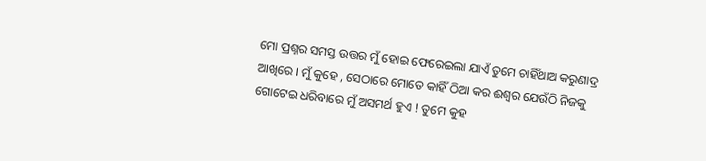ମୋ ପ୍ରଶ୍ନର ସମସ୍ତ ଉତ୍ତର ମୁଁ ହୋଇ ଫେରେଇଲା ଯାଏଁ ତୁମେ ଚାହିଁଥାଅ କରୁଣାଦ୍ର ଆଖିରେ । ମୁଁ କୁହେ , ସେଠାରେ ମୋତେ କାହିଁ ଠିଆ କର ଈଶ୍ୱର ଯେଉଁଠି ନିଜକୁ ଗୋଟେଇ ଧରିବାରେ ମୁଁ ଅସମର୍ଥ ହୁଏ ! ତୁମେ କୁହ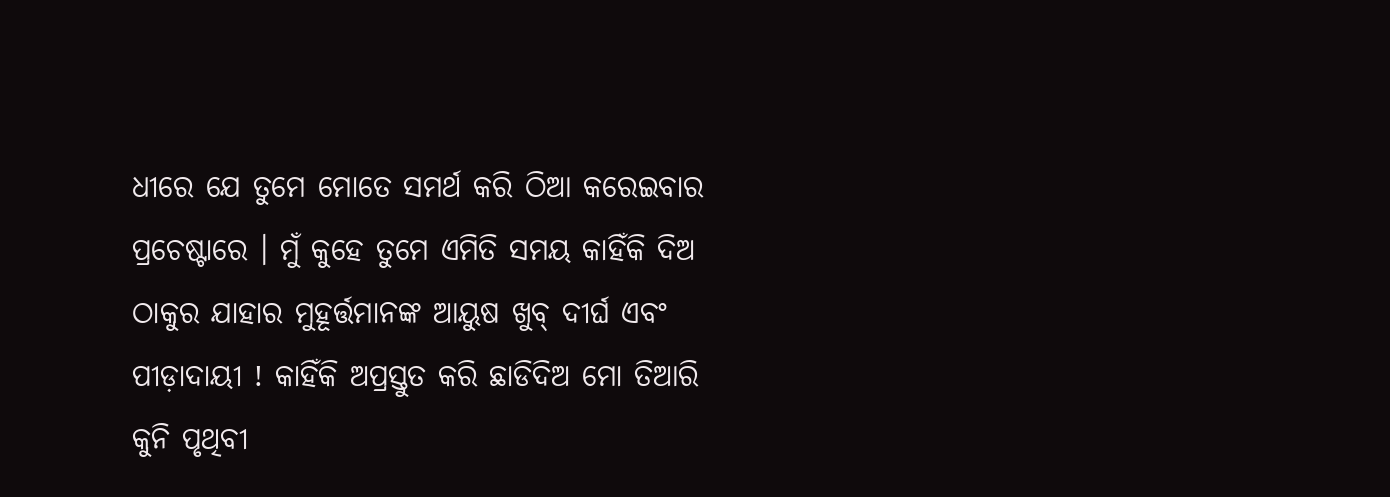ଧୀରେ ଯେ ତୁମେ ମୋତେ ସମର୍ଥ କରି ଠିଆ କରେଇବାର ପ୍ରଚେଷ୍ଟାରେ । ମୁଁ କୁହେ ତୁମେ ଏମିତି ସମୟ କାହିଁକି ଦିଅ ଠାକୁର ଯାହାର ମୁହୂର୍ତ୍ତମାନଙ୍କ ଆୟୁଷ ଖୁବ୍ ଦୀର୍ଘ ଏବଂ ପୀଡ଼ାଦାୟୀ ! କାହିଁକି ଅପ୍ରସ୍ତୁତ କରି ଛାଡିଦିଅ ମୋ ତିଆରି କୁନି ପୃଥିବୀ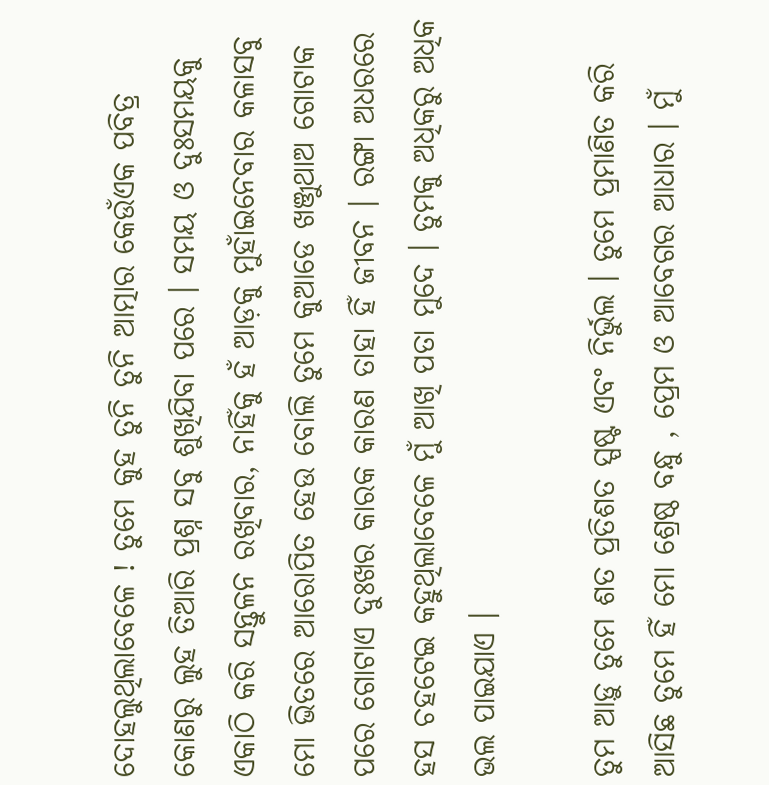ଦୋହଲୁଥିଲାବେଳେ ! ତୁମେ କୁହ ତୁନି ତୁନି ଆତ୍ମାର କେଉଁଏକ ପବିତ୍ର କୋଣରୁ ଲୁହ ତିଆରି ପ୍ରଶ୍ନ ସବୁ ଶୁଖିଯିବା ପରେ । ସମୟ ଓ ଦୁଃସମୟକୁ ଏକାଠି କରି ସନ୍ତୁଳନ ରଖିବାର, ନାହିଁକୁ ହଁ ଆଡ଼କୁ ମୁହାଁଇନେବାର କଳାସବୁ ମୋ ଭିତରେ ଆରୋପିତ ହେଉ ବୋଲି ତୁମେ କୁଆଡେ ଖଞ୍ଜୁଥାଅ ଗୋଟାକ ପରେ ଗୋଟାଏ ଦୁଃଖର କାରକ କାରଣ ତାହା ହିଁ ଜୀବନ । ରଙ୍ଗା ଅଧରରେ ହସ ଚହଟେଇ କହୁଥିଲାବେଳେ ମୁଁ ଆଖି ପତା ମୁଦେ । ତୁମକୁ ଅଧିକରୁ ଅଧିକ ଭଲ ପାଇଯାଏ ।

ତୁମ ଆଡ଼ୁ ତୁମେ ଶତ ପ୍ରତିଶତ ସ୍ପଷ୍ଟ ଏବଂ ନିର୍ଭୁଲ । ତୁମେ ପ୍ରମାଣିତ କରି ଆସିଛ ତୁମେ ହିଁ ମୋ ଶ୍ରେଷ୍ଠ ବନ୍ଧୁ , ପ୍ରେମ ଓ ଆବେଗର ଆଧାର । ମୁଁ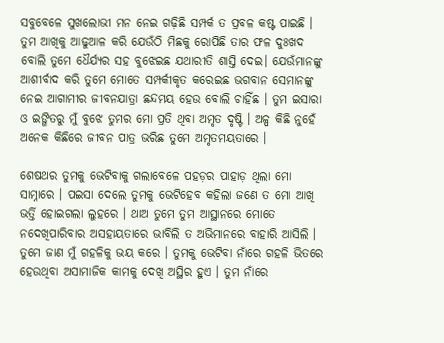ସବୁବେଳେ ସୁଖଲୋଭୀ ମନ ନେଇ ଗଢ଼ିଛି ସମ୍ପର୍କ ତ ପ୍ରବଳ କଷ୍ଟ ପାଇଛି । ତୁମ ଆଖିକୁ ଆଢୁଆଳ କରି ଯେଉଁଠି ମିଛକୁ ରୋପିଛି ତାର ଫଳ ଦୁଃଖଦ ବୋଲି ତୁମେ ଧୈର୍ଯ୍ୟର ସହ ବୁଝେଇଛ ଯଥାରୀତି ଶାସ୍ତି ଦେଇ। ଯେଉଁମାନଙ୍କୁ ଆଶୀର୍ବାଦ କରି ତୁମେ ମୋତେ ସମ୍ପର୍କୀକୃତ କରେଇଛ ଭଗବାନ ସେମାନଙ୍କୁ ନେଇ ଆଗାମୀର ଜୀବନଯାତ୍ରା ଛନ୍ଦମୟ ହେଉ ବୋଲି ଚାହିଁଛ । ତୁମ ଇସାରା ଓ ଇଙ୍ଗିତରୁ ମୁଁ ବୁଝେ ତୁମର ମୋ ପ୍ରତି ଥିବା ଅମୃତ ଦୃଷ୍ଟି । ଅଳ୍ପ କିଛି ନୁହେଁ ଅନେକ କିଛିରେ ଜୀବନ ପାତ୍ର ଭରିଛ ତୁମେ ଅମୃତମୟତାରେ ।

ଶେଷଥର ତୁମକୁ ଭେଟିବାକୁ ଗଲାବେଳେ ପହଡ଼ର ପାହାଡ଼ ଥିଲା ମୋ ସାମ୍ନାରେ । ପଇସା ଦେଲେ ତୁମକୁ ଭେଟିହେବ କହିଲା ଜଣେ ତ ମୋ ଆଖି ଭର୍ତ୍ତି ହୋଇଗଲା ଲୁହରେ । ଥାଅ ତୁମେ ତୁମ ଆସ୍ଥାନରେ ମୋତେ ନଦେଖିପାରିବାର ଅସହାୟତାରେ ଭାବିଲି ତ ଅଭିମାନରେ ବାହାରି ଆସିଲି । ତୁମେ ଜାଣ ମୁଁ ଗହଳିକୁ ଭୟ କରେ । ତୁମକୁ ଭେଟିବା ନାଁରେ ଗହଳି ଭିତରେ ହେଉଥିବା ଅସାମାଜିକ କାମକୁ ଦେଖି ଅସ୍ଥିର ହୁଏ । ତୁମ ନାଁରେ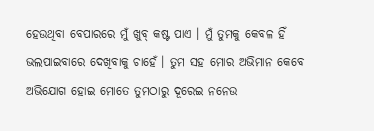ହେଉଥିବା ବେପାରରେ ମୁଁ ଖୁବ୍ କଷ୍ଟ ପାଏ । ମୁଁ ତୁମକୁ କେବଳ ହିଁ ଭଲପାଇବାରେ ଦେଖିବାକୁ ଚାହେଁ । ତୁମ ସହ ମୋର ଅଭିମାନ କେବେ ଅଭିଯୋଗ ହୋଇ ମୋତେ ତୁମଠାରୁ ଦୂରେଇ ନନେଉ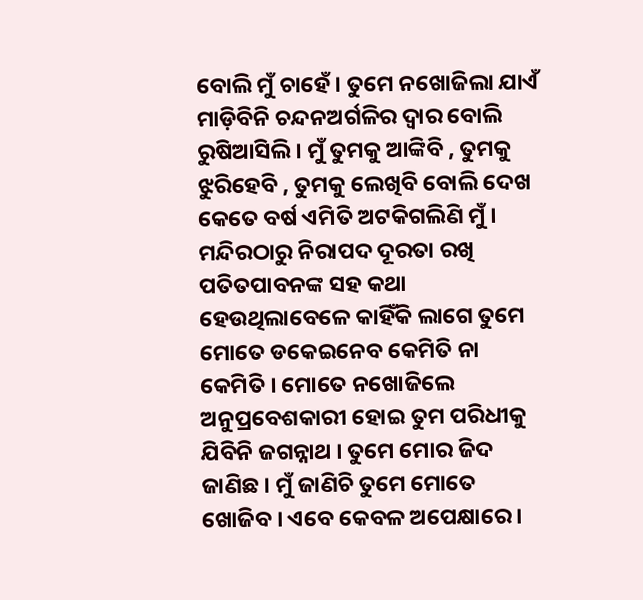ବୋଲି ମୁଁ ଚାହେଁ । ତୁମେ ନଖୋଜିଲା ଯାଏଁ ମାଡ଼ିବିନି ଚନ୍ଦନଅର୍ଗଳିର ଦ୍ୱାର ବୋଲି ରୁଷିଆସିଲି । ମୁଁ ତୁମକୁ ଆଙ୍କିବି , ତୁମକୁ ଝୁରିହେବି , ତୁମକୁ ଲେଖିବି ବୋଲି ଦେଖ କେତେ ବର୍ଷ ଏମିତି ଅଟକିଗଲିଣି ମୁଁ । ମନ୍ଦିରଠାରୁ ନିରାପଦ ଦୂରତା ରଖି ପତିତପାବନଙ୍କ ସହ କଥା ହେଉଥିଲାବେଳେ କାହିଁକି ଲାଗେ ତୁମେ ମୋତେ ଡକେଇନେବ କେମିତି ନା କେମିତି । ମୋତେ ନଖୋଜିଲେ ଅନୁପ୍ରବେଶକାରୀ ହୋଇ ତୁମ ପରିଧୀକୁ ଯିବିନି ଜଗନ୍ନାଥ । ତୁମେ ମୋର ଜିଦ ଜାଣିଛ । ମୁଁ ଜାଣିଚି ତୁମେ ମୋତେ ଖୋଜିବ । ଏବେ କେବଳ ଅପେକ୍ଷାରେ ।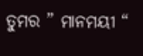ତୁମର ” ମାନମୟୀ “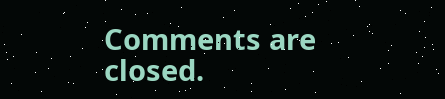Comments are closed.